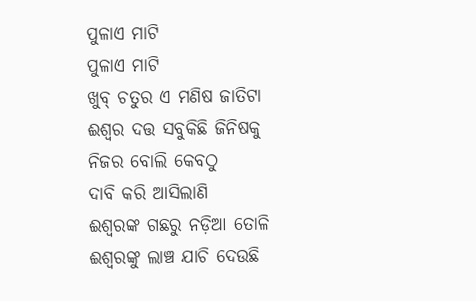ପୁଳାଏ ମାଟି
ପୁଳାଏ ମାଟି
ଖୁବ୍ ଚତୁର ଏ ମଣିଷ ଜାତିଟା
ଈଶ୍ୱର ଦତ୍ତ ସବୁକିଛି ଜିନିଷକୁ
ନିଜର ବୋଲି କେବଠୁ
ଦାବି କରି ଆସିଲାଣି
ଈଶ୍ୱରଙ୍କ ଗଛରୁ ନଡ଼ିଆ ତୋଳି
ଈଶ୍ୱରଙ୍କୁ ଲାଞ୍ଚ ଯାଚି ଦେଉଛି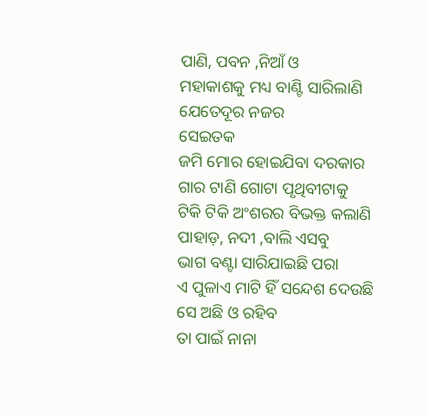ପାଣି, ପବନ ,ନିଆଁ ଓ
ମହାକାଶକୁ ମଧ୍ୟ ବାଣ୍ଟି ସାରିଲାଣି
ଯେତେଦୂର ନଜର
ସେଇତକ
ଜମି ମୋର ହୋଇଯିବା ଦରକାର
ଗାର ଟାଣି ଗୋଟା ପୃଥିବୀଟାକୁ
ଟିକି ଟିକି ଅଂଶରର ବିଭକ୍ତ କଲାଣି
ପାହାଡ଼, ନଦୀ ,ବାଲି ଏସବୁ
ଭାଗ ବଣ୍ଟା ସାରିଯାଇଛି ପରା
ଏ ପୁଳାଏ ମାଟି ହିଁ ସନ୍ଦେଶ ଦେଉଛି
ସେ ଅଛି ଓ ରହିବ
ତା ପାଇଁ ନାନା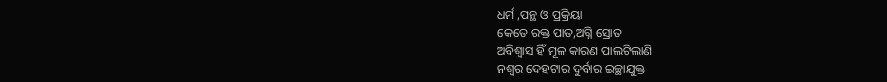ଧର୍ମ ,ପନ୍ଥ ଓ ପ୍ରକ୍ରିୟା
କେତେ ରକ୍ତ ପାତ,ଅଗ୍ନି ସ୍ରୋତ
ଅବିଶ୍ୱାସ ହିଁ ମୂଳ କାରଣ ପାଲଟିଲାଣି
ନଶ୍ୱର ଦେହଟାର ଦୁର୍ବାର ଇଚ୍ଛାଯୁକ୍ତ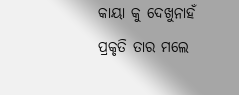କାୟା କୁ ଦେଖୁନାହଁ
ପ୍ରକୃତି ତାର ମଲେ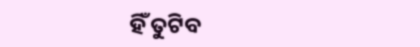ହିଁ ତୁଟିବ